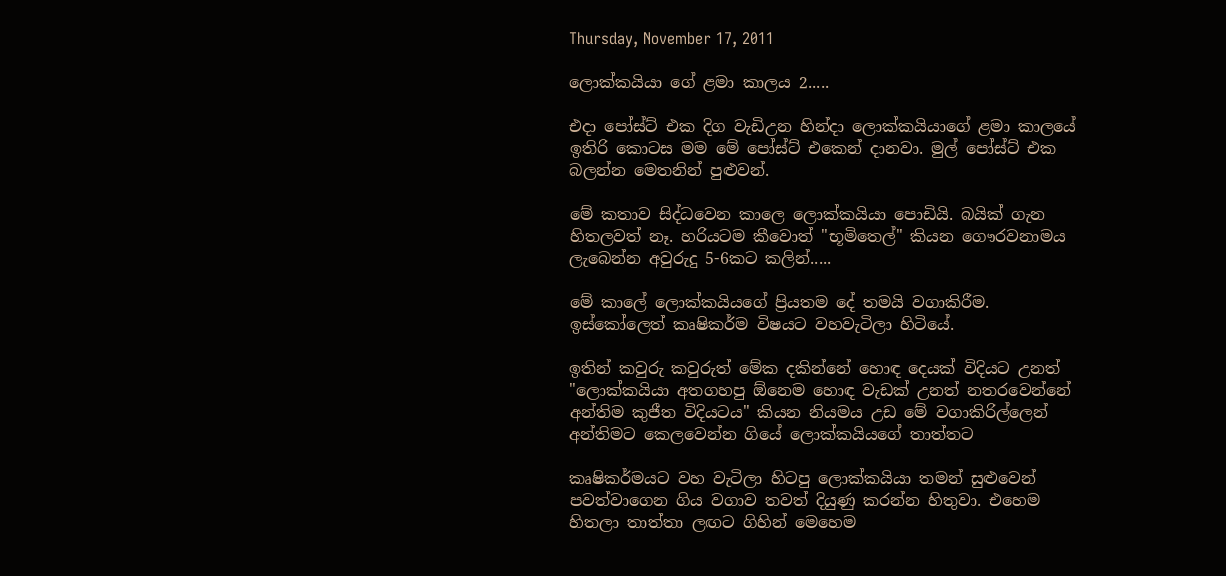Thursday, November 17, 2011

ලොක්කයියා ගේ ළමා කාලය 2.....

එදා පෝස්ට් එක දිග වැඩිඋන හින්දා ලොක්කයියාගේ ළමා කාලයේ ඉතිරි කොටස මම මේ පෝස්ට් එකෙන් දානවා‍. මුල් පෝස්ට් එක බලන්න මෙතනින් පුළුවන්.

මේ කතාව සිද්ධවෙන කාලෙ ලොක්කයියා පොඩියි. බයික් ගැන හිතලවත් නෑ. හරියටම කීවොත් "භූමිතෙල්" කියන ගෞරවනාමය ලැබෙන්න අවුරුදු 5-6කට කලින්.....

මේ කාලේ ලොක්කයියගේ ප්‍රියතම දේ තමයි වගාකිරීම. ඉස්කෝලෙත් කෘෂිකර්ම විෂයට වහවැටිලා හිටියේ.

ඉතින් කවුරු කවුරුත් මේක දකින්නේ හොඳ දෙයක් විදියට උනත් "ලොක්කයියා අතගහපු ඕනෙම හොඳ වැඩක් උනත් නතරවෙන්නේ අන්තිම කුජීත විදියටය" කියන නියමය උඩ මේ වගාකිරිල්ලෙන් අන්තිමට කෙලවෙන්න ගියේ ලොක්කයියගේ තාත්තට

කෘෂිකර්මයට වහ වැටිලා හිටපු ලොක්කයියා තමන් සුළුවෙන් පවත්වාගෙන ගිය වගාව තවත් දියුණු කරන්න හිතුවා. එහෙම හිතලා තාත්තා ලඟට ගිහින් මෙහෙම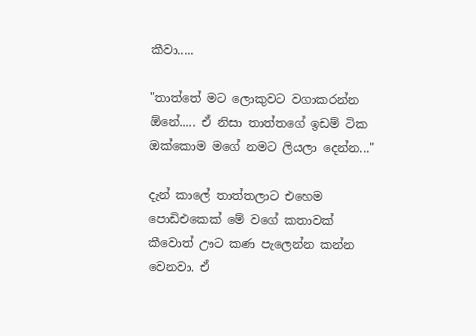කීවා.....

"තාත්තේ මට ලොකුවට වගාකරන්න ඕනේ..... ඒ නිසා තාත්තගේ ඉඩම් ටික ඔක්කොම මගේ නමට ලියලා දෙන්න..."

දැන් කාලේ තාත්තලාට එහෙම පොඩිඑකෙක් මේ වගේ කතාවක් කීවොත් ඌට කණ පැලෙන්න කන්න වෙනවා. ඒ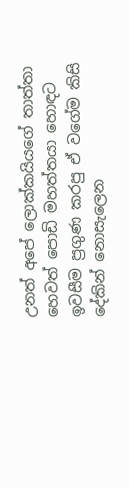උනත් අපේ ලොක්කයියගේ තාත්තා හෙවත් පොඩි මහත්තයා හොඳට ඉවසීම ප්‍රගුණ කරපු ඒ වගේම කිසි දේකින් නොසැලෙන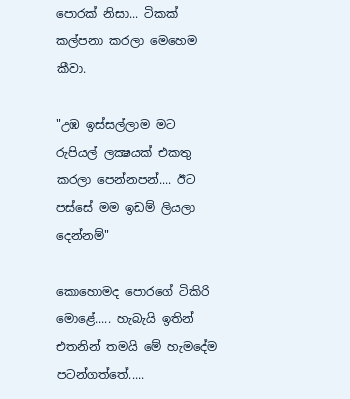පොරක් නිසා... ටිකක් කල්පනා කරලා මෙහෙම කීවා.

"උඹ ඉස්සල්ලාම මට රුපියල් ලක්‍ෂයක් එකතු කරලා පෙන්නපන්.... ඊට පස්සේ මම ඉඩම් ලියලා දෙන්නම්"

කොහොමද පොරගේ ටිකිරි මොළේ..... හැබැයි ඉතින් එතනින් තමයි මේ හැමදේම පටන්ගත්තේ.....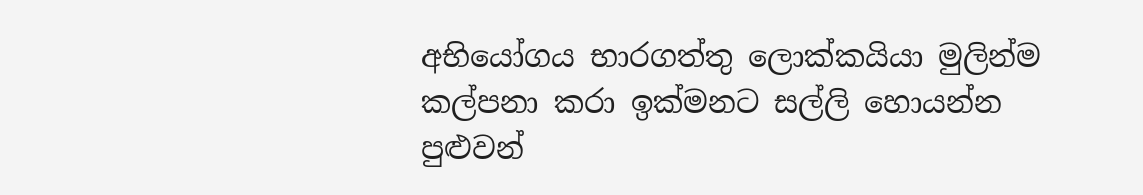අභියෝගය භාරගත්තු ලොක්කයියා මුලින්ම කල්පනා කරා ඉක්මනට සල්ලි හොයන්න පුළුවන්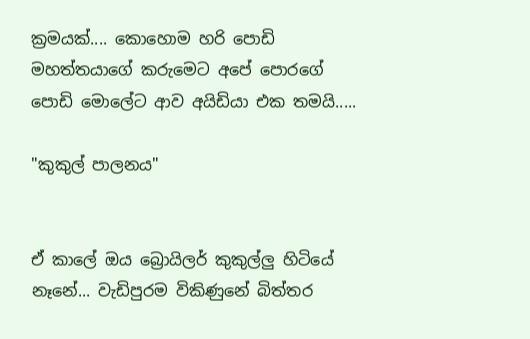ක්‍රමයක්.... කොහොම හරි පොඩි මහත්තයාගේ කරුමෙට අපේ පොරගේ පොඩි මොලේට ආව අයිඩියා එක තමයි.....

"කුකුල් පාලනය"


ඒ කාලේ ඔය බ්‍රොයිලර් කුකුල්ලු හිටියේ නෑනේ... වැඩිපුරම විකිණුනේ බිත්තර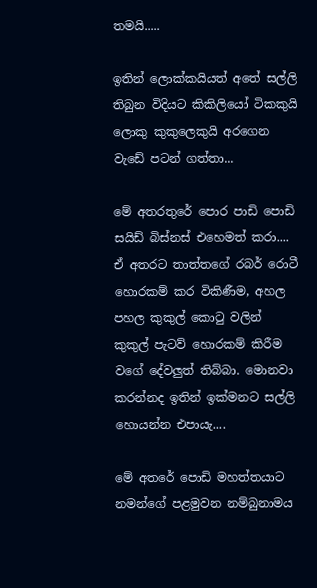තමයි.....

ඉතින් ලොක්කයියත් අතේ සල්ලි තිබුන විදියට කිකිලියෝ ටිකකුයි ලොකු කුකුලෙකුයි අරගෙන වැඩේ පටන් ගත්තා...

මේ අතරතුරේ පොර පාඩි පොඩි සයිඩ් බිස්නස් එහෙමත් කරා.... ඒ අතරට තාත්තගේ රබර් ‍රොටී හොරකම් කර විකිණීම, අහල පහල කුකුල් කොටු වලින් කුකුල් පැටව් හොරකම් කිරීම වගේ දේවලුත් තිබ්බා. මොනවා කරන්නද ඉතින් ඉක්මනට සල්ලි හොයන්න එපායැ....

මේ අතරේ පොඩි මහත්තයාට නමන්ගේ පළමුවන නම්බුනාමය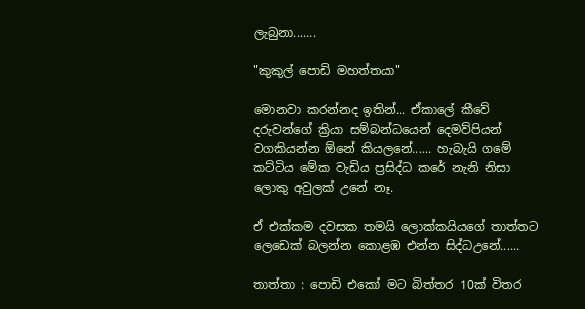ලැබුනා.......

"කුකුල් ‍‍පොඩි මහත්තයා"

මොනවා කරන්නද ඉතින්... ඒකාලේ කීවේ දරුවන්ගේ ක්‍රියා සම්බන්ධයෙන් දෙමව්පියන් වගකියන්න ඕනේ කියලනේ...... හැබැයි ගමේ කට්ටිය මේක වැඩිය ප්‍රසිද්ධ කරේ නැනි නිසා ලොකු අවුලක් උනේ නෑ.

ඒ එක්කම දවසක තමයි ලොක්කයියගේ තාත්තට ලෙඩෙක් බලන්න කොළඹ එන්න සිද්ධඋනේ......

තාත්තා : පොඩි එකෝ මට බිත්තර 10ක් විතර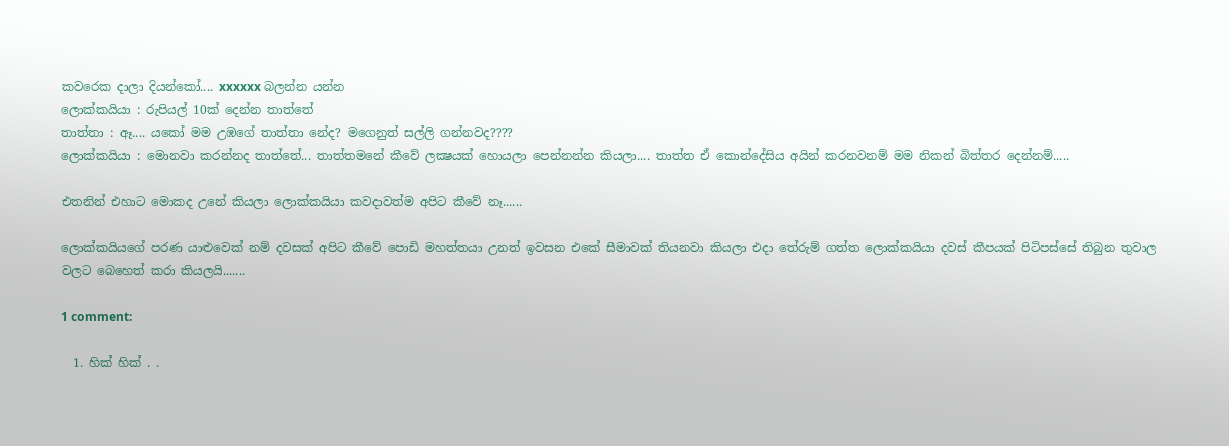කවරෙක දාලා දියන්කෝ.... xxxxxx බලන්න යන්න
ලොක්කයියා : රුපියල් 10ක් දෙන්න තාත්තේ
තාත්තා : ඈ.... යකෝ මම උඹගේ තාත්තා නේද? මගෙනුත් සල්ලි ගන්නවද????
ලොක්කයියා : මොනවා කරන්නද තාත්තේ... තාත්තමනේ කීවේ ලක්‍ෂයක් හොයලා පෙන්නන්න කියලා.... තාත්ත ඒ කොන්දේසිය අයින් කරනවනම් මම නිකන් බිත්තර දෙන්නම්.....

එතනින් එහාට මොකද උනේ කියලා ලොක්කයියා කවදාවත්ම අපිට කීවේ නෑ......

ලොක්කයියගේ පරණ යාළුවෙක් නම් දවසක් අපිට කීවේ පොඩි මහත්තයා උනත් ඉවසන එකේ සීමාවක් තියනවා කියලා එදා තේරුම් ගත්ත ලොක්කයියා දවස් කීපයක් පිටිපස්සේ තිබුන තුවාල වලට බෙහෙත් කරා කියලයි.......

1 comment:

  1. හික් හික් . .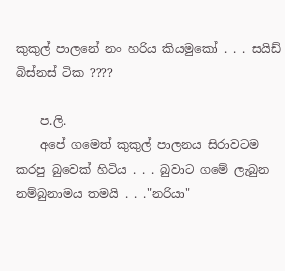කුකුල් පාලනේ නං හරිය කියමුකෝ . . . සයිඩ් බිස්නස් ටික ????

    ප.ලි.
    අපේ ගමෙත් කුකුල් පාලනය සිරාවටම කරපු බුවෙක් හිටිය . . . බුවාට ගමේ ලැබුන නම්බුනාමය තමයි . . ."නරියා"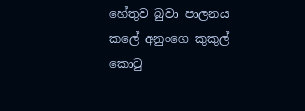හේතුව බුවා පාලනය කලේ අනුංගෙ කුකුල් කො‍ටු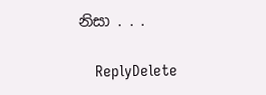නිසා . . .

    ReplyDelete